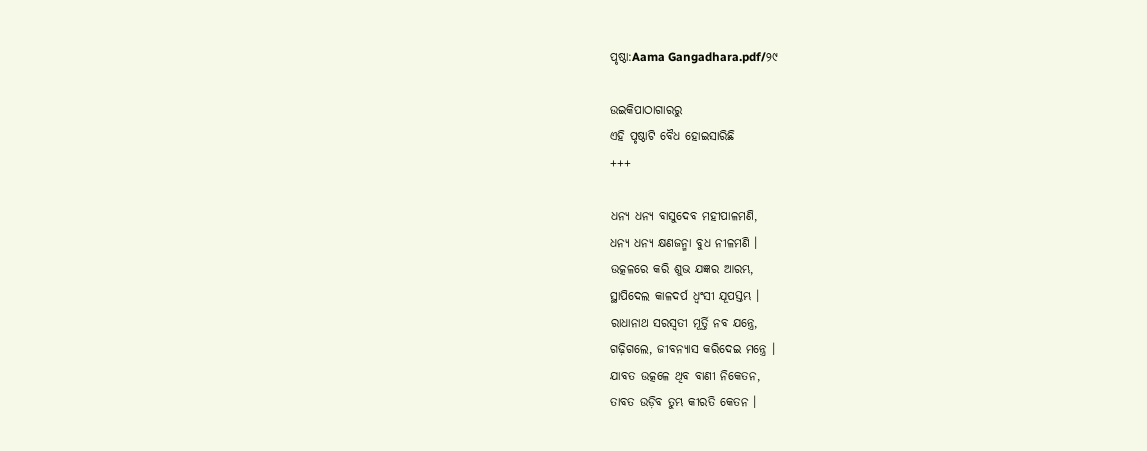ପୃଷ୍ଠା:Aama Gangadhara.pdf/୨୯

ଉଇକିପାଠାଗାର‌ରୁ
ଏହି ପୃଷ୍ଠାଟି ବୈଧ ହୋଇସାରିଛି
+++

ଧନ୍ୟ ଧନ୍ୟ ବାସୁଦେବ ମହୀପାଳମଣି,
ଧନ୍ୟ ଧନ୍ୟ କ୍ଷଣଜନ୍ମା ବୁଧ ନୀଳମଣି ।
ଉତ୍କଳରେ କରି ଶୁଭ ଯଜ୍ଞର ଆରମ୍ଭ,
ସ୍ଥାପିଦେଲ କାଳଦର୍ପ ଧ୍ୱଂସୀ ଯୂପସ୍ତମ୍ଭ ।
ରାଧାନାଥ ସରସ୍ୱତୀ ମୂର୍ତ୍ତି ନବ ଯନ୍ତ୍ରେ,
ଗଢ଼ିଗଲେ, ଜୀବନ୍ୟାସ କରିଦେଇ ମନ୍ତ୍ରେ ।
ଯାବତ ଉତ୍କଳେ ଥିବ ବାଣୀ ନିକେତନ,
ତାବତ ଉଡ଼ିବ ତୁମ୍ଭ କୀରତି କେତନ ।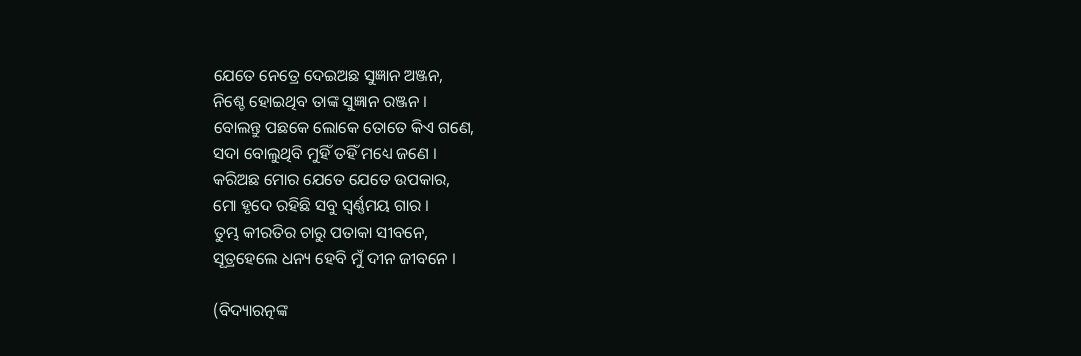ଯେତେ ନେତ୍ରେ ଦେଇଅଛ ସୁଜ୍ଞାନ ଅଞ୍ଜନ,
ନିଶ୍ଚେ ହୋଇଥିବ ତାଙ୍କ ସୁଜ୍ଞାନ ରଞ୍ଜନ ।
ବୋଲନ୍ତୁ ପଛକେ ଲୋକେ ତୋତେ କିଏ ଗଣେ,
ସଦା ବୋଲୁଥିବି ମୁହିଁ ତହିଁ ମଧ୍ୟେ ଜଣେ ।
କରିଅଛ ମୋର ଯେତେ ଯେତେ ଉପକାର,
ମୋ ହୃଦେ ରହିଛି ସବୁ ସ୍ୱର୍ଣ୍ଣମୟ ଗାର ।
ତୁମ୍ଭ କୀରତିର ଚାରୁ ପତାକା ସୀବନେ,
ସୂତ୍ରହେଲେ ଧନ୍ୟ ହେବି ମୁଁ ଦୀନ ଜୀବନେ ।

(ବିଦ୍ୟାରତ୍ନଙ୍କ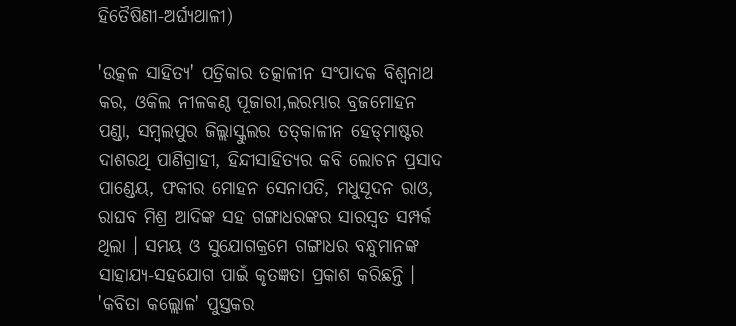ହିତୈଷିଣୀ-ଅର୍ଘ୍ୟଥାଳୀ)

'ଉତ୍କଳ ସାହିତ୍ୟ' ପତ୍ରିକାର ତତ୍କାଳୀନ ସଂପାଦକ ବିଶ୍ୱନାଥ କର, ଓକିଲ ନୀଳକଣ୍ଠ ପୂଜାରୀ,ଲରମ୍ଭାର ବ୍ରଜମୋହନ ପଣ୍ଡା, ସମ୍ବଲପୁର ଜିଲ୍ଲାସ୍କୁଲର ତତ୍‍କାଳୀନ ହେଡ୍‍ମାଷ୍ଟର ଦାଶରଥି ପାଣିଗ୍ରାହୀ, ହିନ୍ଦୀସାହିତ୍ୟର କବି ଲୋଚନ ପ୍ରସାଦ ପାଣ୍ଡେୟ, ଫକୀର ମୋହନ ସେନାପତି, ମଧୁସୂଦନ ରାଓ, ରାଘବ ମିଶ୍ର ଆଦିଙ୍କ ସହ ଗଙ୍ଗାଧରଙ୍କର ସାରସ୍ୱତ ସମ୍ପର୍କ ଥିଲା । ସମୟ ଓ ସୁଯୋଗକ୍ରମେ ଗଙ୍ଗାଧର ବନ୍ଧୁମାନଙ୍କ ସାହାଯ୍ୟ-ସହଯୋଗ ପାଇଁ କୃତଜ୍ଞତା ପ୍ରକାଶ କରିଛନ୍ତି । 'କବିତା କଲ୍ଲୋଳ' ପୁସ୍ତକର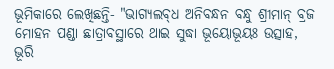ଭୂମିକାରେ ଲେଖିଛନ୍ତି- "ଭାଗ୍ୟଲବ୍‍ଧ ଅନିବନ୍ଧନ ବନ୍ଧୁ ଶ୍ରୀମାନ୍‍ ବ୍ରଜ ମୋହନ ପଣ୍ଡା ଛାତ୍ରାବସ୍ଥାରେ ଥାଇ ସୁଦ୍ଧା ଭୂୟୋଭୂୟଃ ଉତ୍ସାହ, ଭୂରି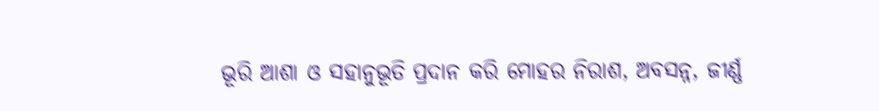ଭୂରି ଆଶା ଓ ସହାନୁଭୂତି ପ୍ରଦାନ କରି ମୋହର ନିରାଶ, ଅବସନ୍ନ, ଜୀର୍ଣ୍ଣ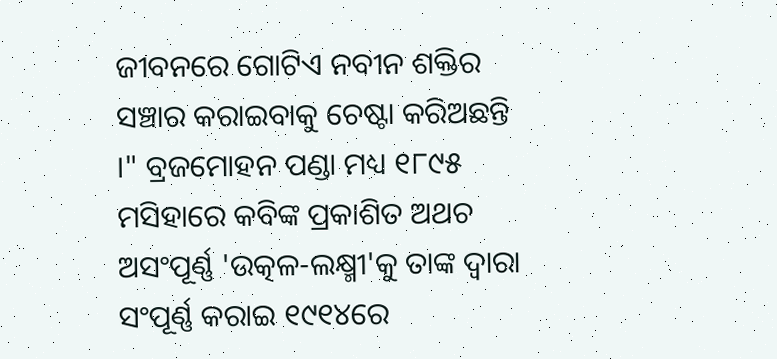ଜୀବନରେ ଗୋଟିଏ ନବୀନ ଶକ୍ତିର ସଞ୍ଚାର କରାଇବାକୁ ଚେଷ୍ଟା କରିଅଛନ୍ତି ।" ବ୍ରଜମୋହନ ପଣ୍ଡା ମଧ୍ୟ ୧୮୯୫ ମସିହାରେ କବିଙ୍କ ପ୍ରକାଶିତ ଅଥଚ ଅସଂପୂର୍ଣ୍ଣ 'ଉତ୍କଳ-ଲକ୍ଷ୍ମୀ'କୁ ତାଙ୍କ ଦ୍ୱାରା ସଂପୂର୍ଣ୍ଣ କରାଇ ୧୯୧୪ରେ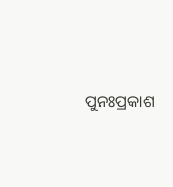ପୁନଃପ୍ରକାଶ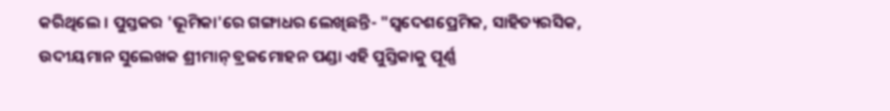କରିଥିଲେ । ପୁସ୍ତକର 'ଭୂମିକା'ରେ ଗଙ୍ଗାଧର ଲେଖିଛନ୍ତି- "ସ୍ୱଦେଶପ୍ରେମିକ, ସାହିତ୍ୟରସିକ, ଉଦୀୟମାନ ସୁଲେଖକ ଶ୍ରୀମାନ୍‍ ବ୍ରଜମୋହନ ପଣ୍ଡା ଏହି ପୁସ୍ତିକାକୁ ପୂର୍ଣ୍ଣ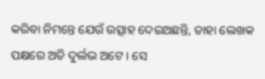କରିବା ନିମନ୍ତେ ଯେଉଁ ଉତ୍ସାହ ଦେଇଅଛନ୍ତି, ତାହା ଲେଖକ ପକ୍ଷରେ ଅତି ଦୁର୍ଲଭ ଅଟେ । ସେ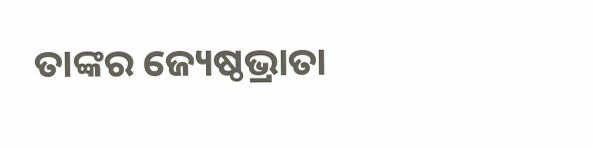ତାଙ୍କର ଜ୍ୟେଷ୍ଠଭ୍ରାତା